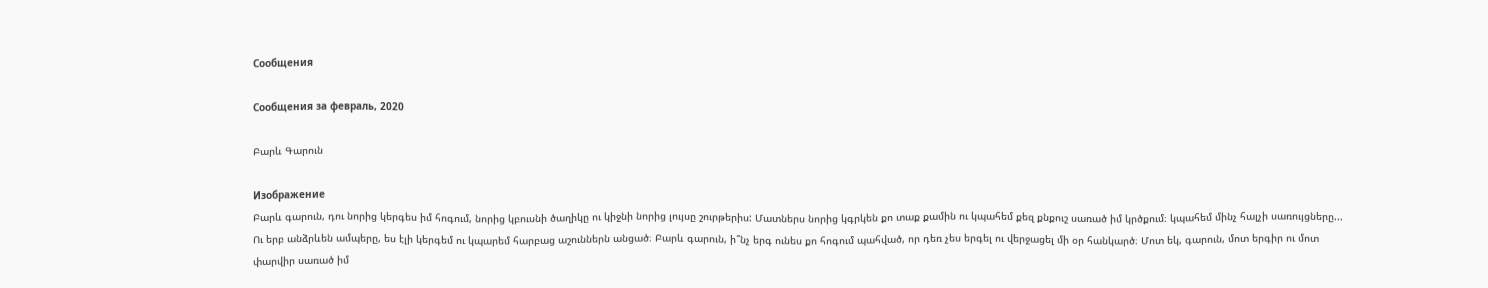Сообщения

Сообщения за февраль, 2020

Բարև Գարուն

Изображение
Բարև գարուն, դու նորից կերգես իմ հոգում, նորից կբուսնի ծաղիկը ու կիջնի նորից լույսը շուրթերիս: Մատներս նորից կգրկեն քո տաք քամին ու կպահեմ քեզ քնքուշ սառած իմ կրծքում։ կպահեմ մինչ հալչի սառույցները... Ու երբ անձրևեն ամպերը, ես էլի կերգեմ ու կպարեմ հարբաց աշուններն անցած։ Բարև գարուն, ի՞նչ երգ ունես քո հոգում պահված, որ դեռ չես երգել ու վերջացել մի օր հանկարծ։ Մոտ եկ, գարուն, մոտ երգիր ու մոտ փարվիր սառած իմ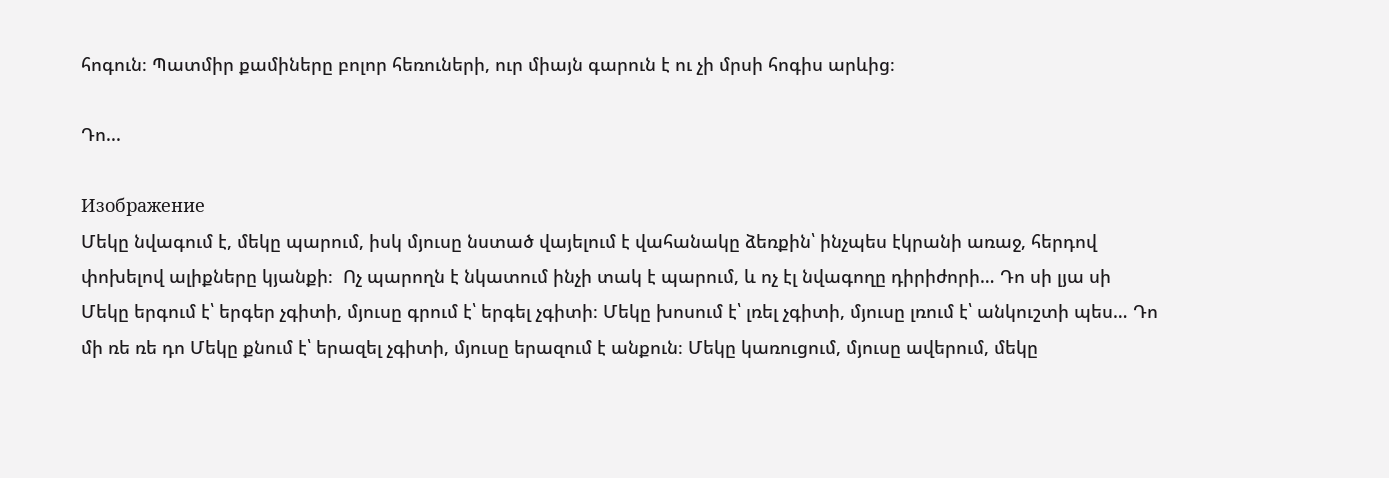հոգուն։ Պատմիր քամիները բոլոր հեռուների, ուր միայն գարուն է ու չի մրսի հոգիս արևից։

Դո...

Изображение
Մեկը նվագում է, մեկը պարում, իսկ մյուսը նստած վայելում է վահանակը ձեռքին՝ ինչպես էկրանի առաջ, հերդով փոխելով ալիքները կյանքի։  Ոչ պարողն է նկատում ինչի տակ է պարում, և ոչ էլ նվագողը դիրիժորի… Դո սի լյա սի  Մեկը երգում է՝ երգեր չգիտի, մյուսը գրում է՝ երգել չգիտի։ Մեկը խոսում է՝ լռել չգիտի, մյուսը լռում է՝ անկուշտի պես… Դո մի ռե ռե դո Մեկը քնում է՝ երազել չգիտի, մյուսը երազում է անքուն։ Մեկը կառուցում, մյուսը ավերում, մեկը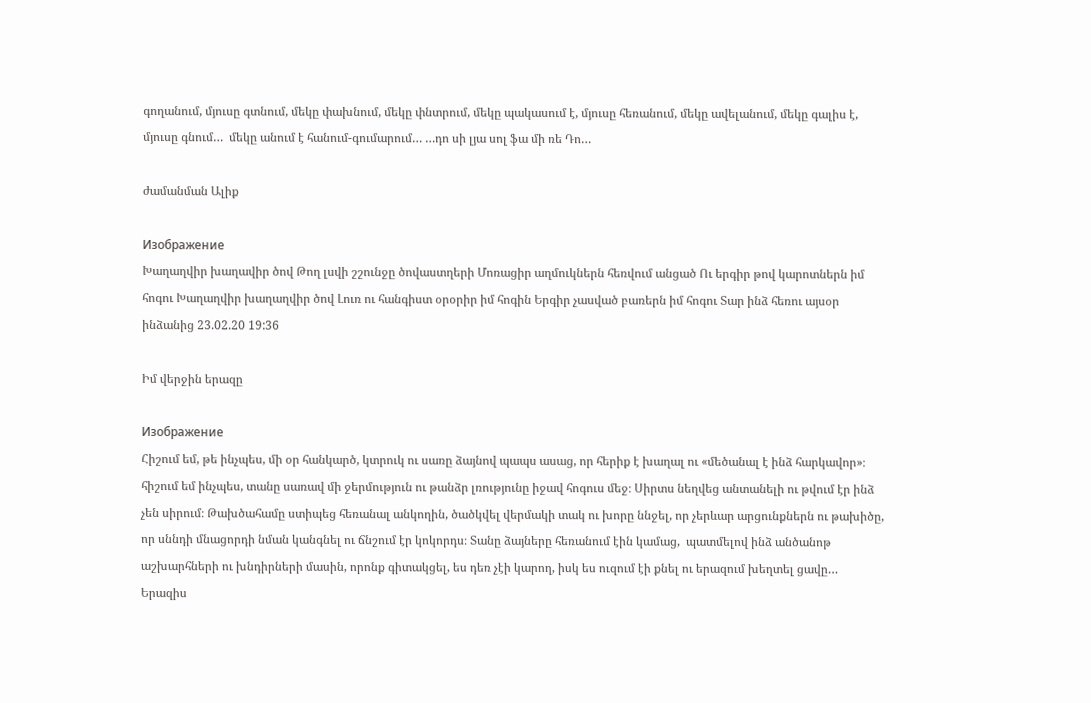գողանում, մյուսը գտնում, մեկը փախնում, մեկը փնտրում, մեկը պակասում է, մյուսը հեռանում, մեկը ավելանում, մեկը գալիս է, մյուսը գնում…  մեկը անում է հանում-գումարում… …դո սի լյա սոլ ֆա մի ռե Դո…

ժամանման Ալիք

Изображение
Խաղաղվիր խաղավիր ծով Թող լսվի շշունջը ծովաստղերի Մոռացիր աղմուկներն հեռվում անցած Ու երգիր թով կարոտներն իմ հոգու Խաղաղվիր խաղաղվիր ծով Լուռ ու հանգիստ օրօրիր իմ հոգին Երգիր չասված բառերն իմ հոգու Տար ինձ հեռու այսօր ինձանից 23.02.20 19:36

Իմ վերջին երազը

Изображение
Հիշում եմ, թե ինչպես, մի օր հանկարծ, կտրուկ ու սառը ձայնով պապս ասաց, որ հերիք է խաղալ ու «մեծանալ է ինձ հարկավոր»։ հիշում եմ ինչպես, տանը սառավ մի ջերմություն ու թանձր լռությունը իջավ հոգուս մեջ։ Սիրտս նեղվեց անտանելի ու թվում էր ինձ չեն սիրում։ Թախծահամը ստիպեց հեռանալ անկողին, ծածկվել վերմակի տակ ու խորը ննջել, որ չերևար արցունքներն ու թախիծը, որ սննդի մնացորդի նման կանգնել ու ճնշում էր կոկորդս։ Տանը ձայները հեռանում էին կամաց,  պատմելով ինձ անծանոթ աշխարհների ու խնդիրների մասին, որոնք գիտակցել, ես դեռ չէի կարող, իսկ ես ուզում էի քնել ու երազում խեղտել ցավը… Երազիս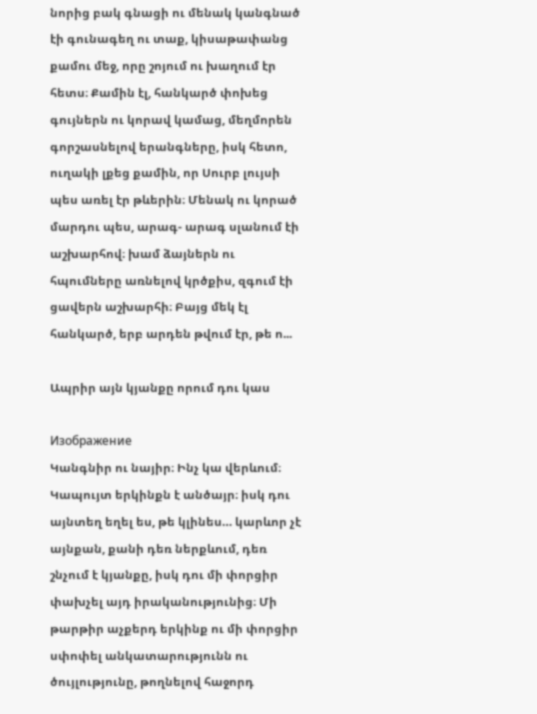նորից բակ գնացի ու մենակ կանգնած էի գունագեղ ու տաք, կիսաթափանց քամու մեջ, որը շոյում ու խաղում էր հետս։ Քամին էլ, հանկարծ փոխեց գույներն ու կորավ կամաց, մեղմորեն գորշասնելով երանգները, իսկ հետո, ուղակի լքեց քամին, որ Սուրբ լույսի պես առել էր թևերին։ Մենակ ու կորած մարդու պես, արագ- արագ սլանում էի աշխարհով։ խամ ձայներն ու հպումները առնելով կրծքիս, զգում էի ցավերն աշխարհի։ Բայց մեկ էլ հանկարծ, երբ արդեն թվում էր, թե ո...

Ապրիր այն կյանքը որում դու կաս

Изображение
Կանգնիր ու նայիր։ Ինչ կա վերևում։ Կապույտ երկինքն է անծայր։ իսկ դու այնտեղ եղել ես, թե կլինես… կարևոր չէ այնքան, քանի դեռ ներքևում, դեռ շնչում է կյանքը, իսկ դու մի փորցիր փախչել այդ իրականությունից։ Մի թարթիր աչքերդ երկինք ու մի փորցիր սփոփել անկատարությունն ու ծույլությունը, թողնելով հաջորդ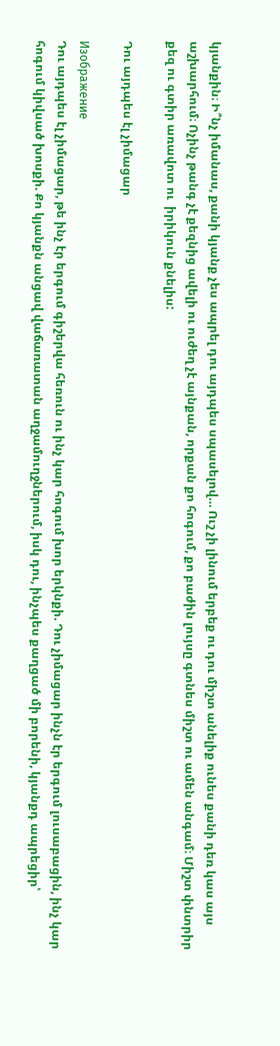կյանքին։ Ի՞նչ իմանաս, քանի կյանք չես ապրել դու այդպես սպասելով… Ուշ չի լինում երբեք ու դու միշտ անելիք ունես քանի դեռ կաս այս աշխարհում։ Ոչինչ թանգ չէ քեզնից ավելի ու ուժեղ չէ այնքան, որքան քո հոգում, քո բաժին լույսը գտնես միշտ ու ամեն անգամ։ Միշտ փնտրիր քեզ ու գտիր առավոտ ու  իրիկուն քնելիս:

Դու այդպես էլ չիմացար

Изображение
Դու այդպես էլ չիմացար, թե ինչ էր երգում գիշերվա հեռուն ու ինչ կար հոգում խոր երկնքի. Դու չիմացար ինչն էր երգում լուսաբացին, ինչ կար հոգում կիվսած խոսքի. Քո կյանքն անցավ վաճառատան աղջամուղջներում, իսկ դու, ինչպես քաղցած մի բորենի, կյանքդ ապրեցիր՝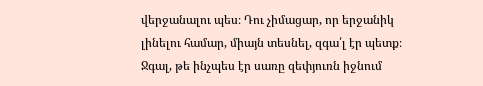վերջանալու պես։ Դու չիմացար, որ երջանիկ լինելու համար, միայն տեսնել, զգա՛լ էր պետք։ Ջգալ, թե ինչպես էր սառը զեփյուռն իջնում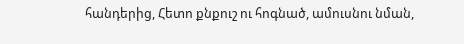հանդերից, Հետո քնքուշ ու հոգնած, ամուսնու նման,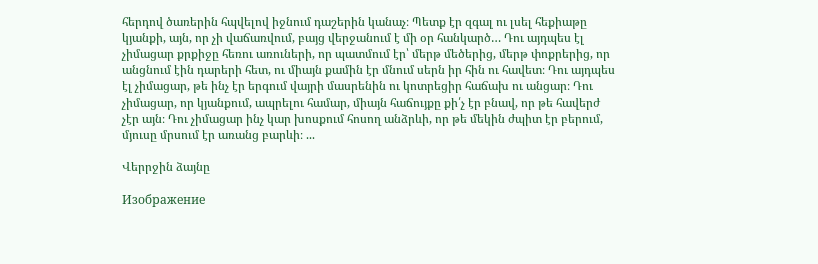հերդով ծառերին հպվելով իջնում դաշերին կանաչ։ Պետք էր զգալ ու լսել հեքիաթը կյանքի, այն, որ չի վաճառվում, բայց վերջանում է մի օր հանկարծ… Դու այդպես էլ չիմացար քրքիջը հեռու առուների, որ պատմում էր՝ մերթ մեծերից, մերթ փոքրերից, որ անցնում էին դարերի հետ, ու միայն քամին էր մնում սերն իր հին ու հավետ։ Դու այդպես էլ չիմացար, թե ինչ էր երգում վայրի մասրենին ու կոտրեցիր հաճախ ու անցար։ Դու չիմացար, որ կյանքում, ապրելու համար, միայն հաճույքը քի՛չ էր բնավ, որ թե հավերժ չէր այն։ Դու չիմացար ինչ կար խոսքում հոսող անձրևի, որ թե մեկին ժպիտ էր բերում, մյուսը մրսում էր առանց բարևի։ ...

Վերրջին ձայնը

Изображение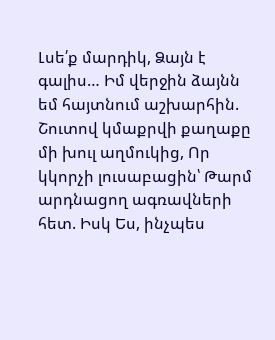Լսե՛ք մարդիկ, Ձայն է գալիս… Իմ վերջին ձայնն եմ հայտնում աշխարհին. Շուտով կմաքրվի քաղաքը մի խուլ աղմուկից, Որ կկորչի լուսաբացին՝ Թարմ արդնացող ագռավների հետ. Իսկ Ես, ինչպես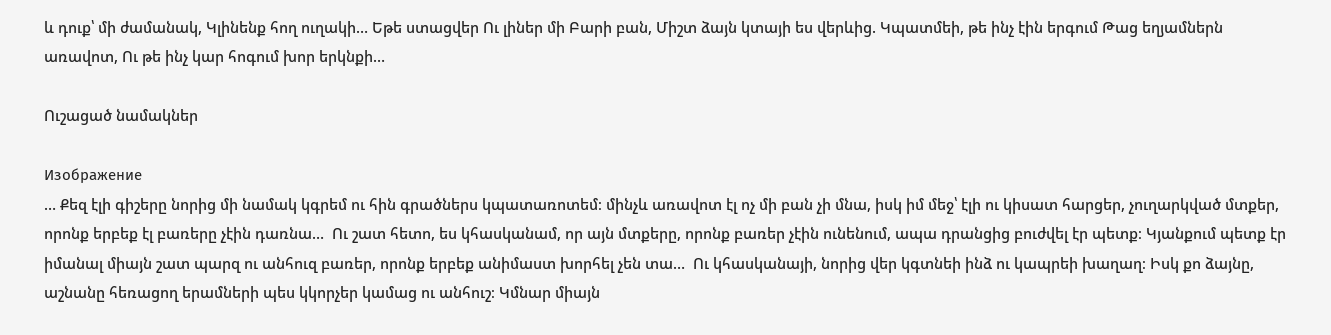և դուք՝ մի ժամանակ, Կլինենք հող ուղակի… Եթե ստացվեր Ու լիներ մի Բարի բան, Միշտ ձայն կտայի ես վերևից. Կպատմեի, թե ինչ էին երգում Թաց եղյամներն առավոտ, Ու թե ինչ կար հոգում խոր երկնքի…

Ուշացած նամակներ

Изображение
… Քեզ էլի գիշերը նորից մի նամակ կգրեմ ու հին գրածներս կպատառոտեմ։ մինչև առավոտ էլ ոչ մի բան չի մնա, իսկ իմ մեջ՝ էլի ու կիսատ հարցեր, չուղարկված մտքեր, որոնք երբեք էլ բառերը չէին դառնա…  Ու շատ հետո, ես կհասկանամ, որ այն մտքերը, որոնք բառեր չէին ունենում, ապա դրանցից բուժվել էր պետք։ Կյանքում պետք էր իմանալ միայն շատ պարզ ու անհուզ բառեր, որոնք երբեք անիմաստ խորհել չեն տա…  Ու կհասկանայի, նորից վեր կգտնեի ինձ ու կապրեի խաղաղ։ Իսկ քո ձայնը, աշնանը հեռացող երամների պես կկորչեր կամաց ու անհուշ։ Կմնար միայն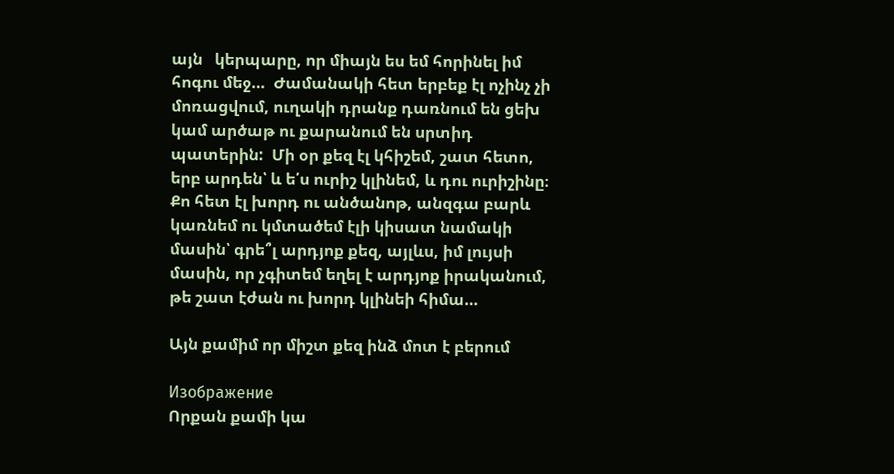այն   կերպարը, որ միայն ես եմ հորինել իմ հոգու մեջ…  Ժամանակի հետ երբեք էլ ոչինչ չի մոռացվում, ուղակի դրանք դառնում են ցեխ կամ արծաթ ու քարանում են սրտիդ պատերին:  Մի օր քեզ էլ կհիշեմ, շատ հետո, երբ արդեն՝ և ե՛ս ուրիշ կլինեմ, և դու ուրիշինը։ Քո հետ էլ խորդ ու անծանոթ, անզգա բարև կառնեմ ու կմտածեմ էլի կիսատ նամակի մասին՝ գրե՞լ արդյոք քեզ, այլևս, իմ լույսի մասին, որ չգիտեմ եղել է արդյոք իրականում, թե շատ էժան ու խորդ կլինեի հիմա…

Այն քամիմ որ միշտ քեզ ինձ մոտ է բերում

Изображение
Որքան քամի կա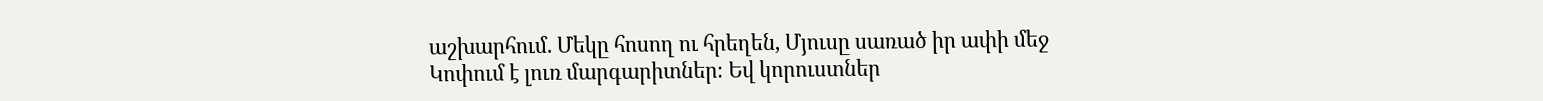աշխարհում. Մեկը հոսող ու հրեղեն, Մյուսը սառած իր ափի մեջ Կոփում է լուռ մարգարիտներ։ Եվ կորուստներ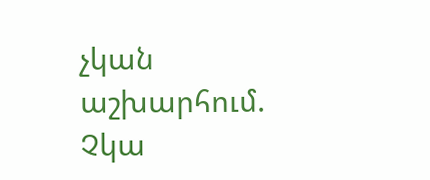չկան աշխարհում. Չկա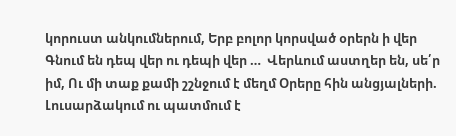կորուստ անկումներում, Երբ բոլոր կորսված օրերն ի վեր Գնում են դեպ վեր ու դեպի վեր …  Վերևում աստղեր են, սե՛ր իմ, Ու մի տաք քամի շշնջում է մեղմ Օրերը հին անցյալների. Լուսարձակում ու պատմում է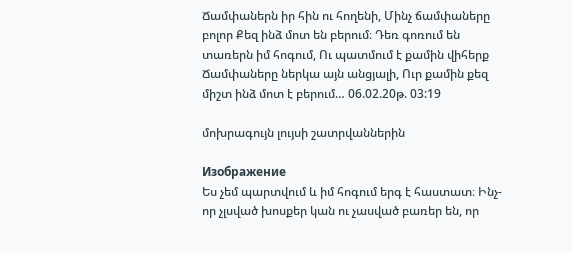Ճամփաներն իր հին ու հողենի, Մինչ ճամփաները բոլոր Քեզ ինձ մոտ են բերում։ Դեռ գոռում են տառերն իմ հոգում, Ու պատմում է քամին վիհերք Ճամփաները ներկա այն անցյալի, Ուր քամին քեզ միշտ ինձ մոտ է բերում… 06.02.20թ. 03:19

մոխրագույն լույսի շատրվաններին

Изображение
Ես չեմ պարտվում և իմ հոգում երգ է հաստատ։ Ինչ-որ չլսված խոսքեր կան ու չասված բառեր են, որ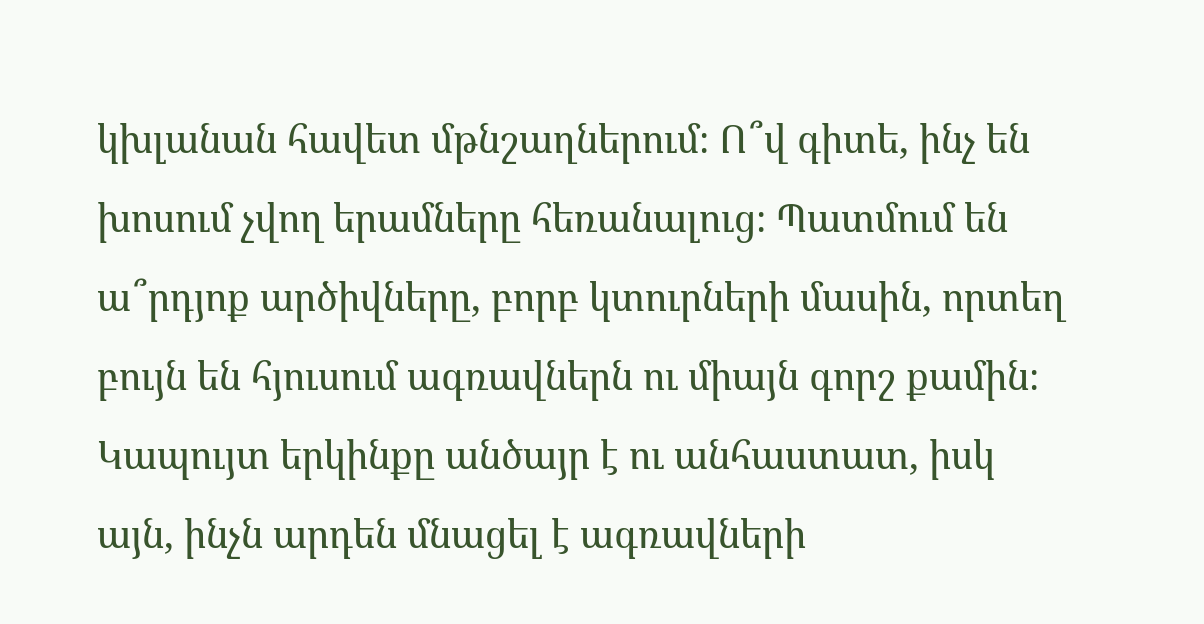կխլանան հավետ մթնշաղներում։ Ո՞վ գիտե, ինչ են խոսում չվող երամները հեռանալուց։ Պատմում են ա՞րդյոք արծիվները, բորբ կտուրների մասին, որտեղ բույն են հյուսում ագռավներն ու միայն գորշ քամին։ Կապույտ երկինքը անծայր է ու անհաստատ, իսկ այն, ինչն արդեն մնացել է ագռավների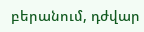բերանում, դժվար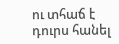ու տհաճ է դուրս հանել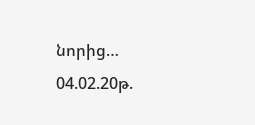նորից… 04.02.20թ.